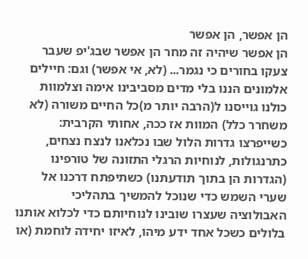הן אפשר, הן אפשר
הן אפשר שיהיה זה מחר הן אפשר שבג'יפ שעבר צעקו בחורים כי נגמר... (לא, אי אפשר) וגם: חיילים אלמונים הננו בלי מדים מסביבינו אימה וצלמוות כולנו גוייסנו ל(הרבה יותר מ)כל החיים משורה (לא משחרר כלל) המוות אז ככה, אחותי הקרבית: כשייפרצו גדרות הלול שבו נכלאנו לנצח נצחים, כתרנגולות, לנוחיות הרגלי התזונה של טורפינו (הגדרות הן בתוך תודעתנו) כשתיפתח דרכנו אל שערי השמש כדי שנוכל להמשיך בתהליכי האבולוציה שעצרו שובינו לנוחיותם כדי לכלוא אותנו בלולים כשכל אחד ידע מיהו, לאיזו יחידה לוחמת (או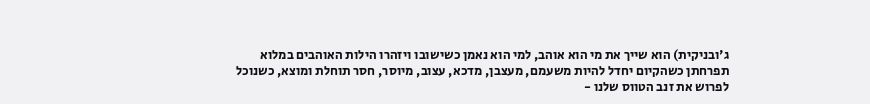ג'ובניקית) הוא שייך את מי הוא אוהב, למי הוא נאמן כשישובו ויזהרו הילות האוהבים במלוא תפרחתן כשהקיום יחדל להיות משעמם, מעצבן, מדכא, עצוב, מיוסר, חסר תוחלת ומוצא, כשנוכל לפרוש את זנב הטווס שלנו -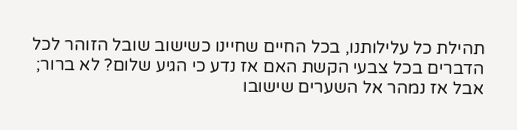תהילת כל עלילותנו, בכל החיים שחיינו כשישוב שובל הזוהר לכל הדברים בכל צבעי הקשת האם אז נדע כי הגיע שלום? לא ברור; אבל אז נמהר אל השערים שישובו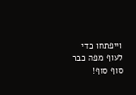וייפתחו כדי לעוף מפה כבר סוף סוף!